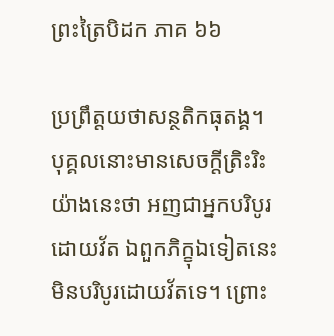ព្រះត្រៃបិដក ភាគ ៦៦

ប្រព្រឹត្តយថាសន្ថតិកធុតង្គ។ បុគ្គលនោះមានសេចក្តីត្រិះរិះយ៉ាងនេះថា អញជាអ្នកបរិបូរដោយវ័ត ឯពួកភិក្ខុឯទៀតនេះ មិនបរិបូរដោយវ័តទេ។ ព្រោះ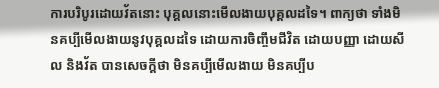ការបរិបូរដោយវ័តនោះ បុគ្គលនោះមើលងាយបុគ្គលដទៃ។ ពាក្យថា ទាំងមិនគប្បីមើលងាយនូវបុគ្គលដទៃ ដោយការចិញ្ចឹមជីវិត ដោយបញ្ញា ដោយសីល និងវ័ត បានសេចក្តីថា មិនគប្បីមើលងាយ មិនគប្បីប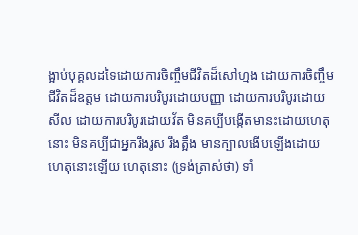ង្អាប់បុគ្គលដទៃដោយការចិញ្ចឹមជីវិតដ៏សៅហ្មង ដោយការចិញ្ចឹមជីវិតដ៏ឧត្តម ដោយការបរិបូរដោយបញ្ញា ដោយការបរិបូរដោយសីល ដោយការបរិបូរដោយវ័ត មិនគប្បីបង្កើតមានះដោយហេតុនោះ មិនគប្បីជាអ្នករឹងរូស រឹងត្អឹង មានក្បាលងើបឡើងដោយហេតុនោះឡើយ ហេតុនោះ (ទ្រង់ត្រាស់ថា) ទាំ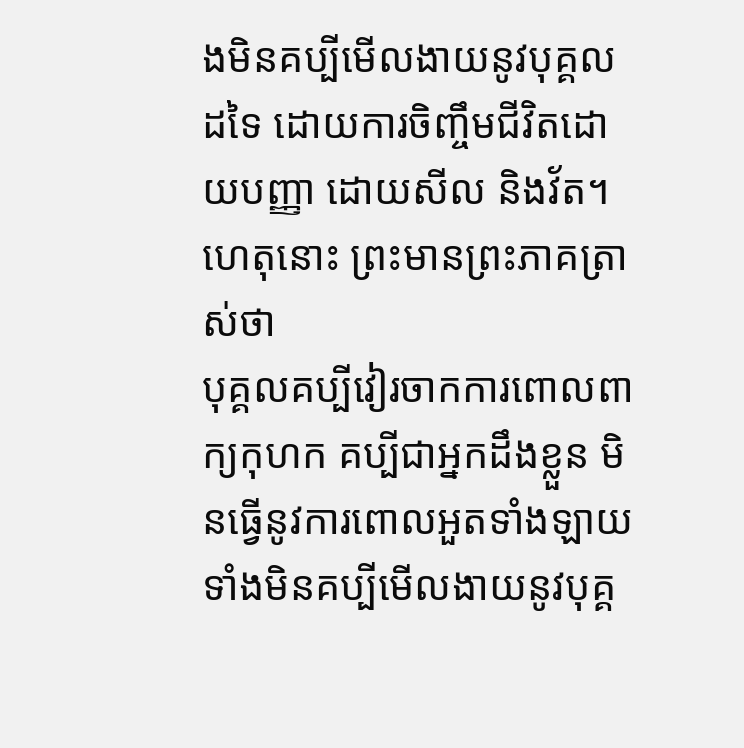ងមិនគប្បីមើលងាយនូវបុគ្គលដទៃ ដោយការចិញ្ចឹមជីវិតដោយបញ្ញា ដោយសីល និងវ័ត។ ហេតុនោះ ព្រះមានព្រះភាគត្រាស់ថា
បុគ្គលគប្បីវៀរចាកការពោលពាក្យកុហក គប្បីជាអ្នកដឹងខ្លួន មិនធ្វើនូវការពោលអួតទាំងឡាយ ទាំងមិនគប្បីមើលងាយនូវបុគ្គ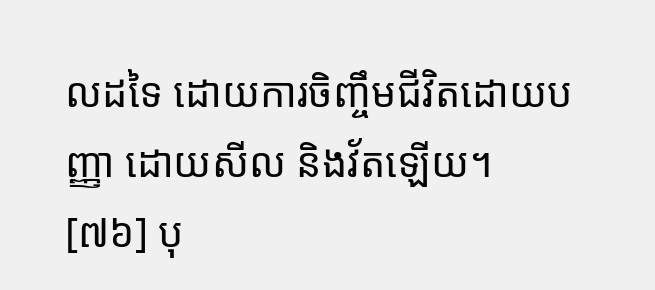លដទៃ ដោយការចិញ្ចឹមជីវិតដោយបញ្ញា ដោយសីល និងវ័តឡើយ។
[៧៦] បុ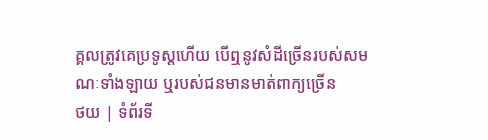គ្គលត្រូវគេប្រទូស្តហើយ បើឮនូវសំដីច្រើនរបស់សមណៈទាំងឡាយ ឬរបស់ជនមានមាត់ពាក្យច្រើន
ថយ | ទំព័រទី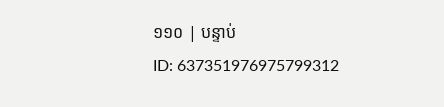១១០ | បន្ទាប់
ID: 637351976975799312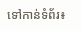ទៅកាន់ទំព័រ៖